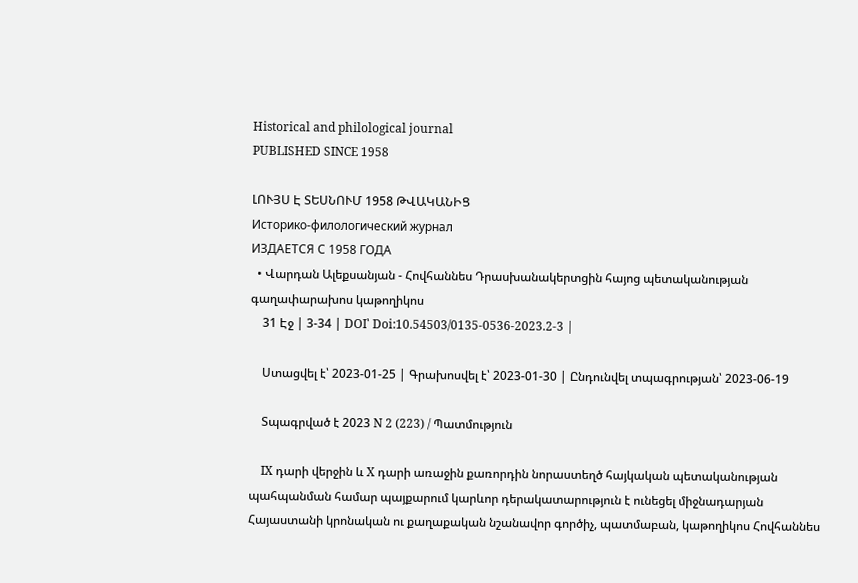Historical and philological journal
PUBLISHED SINCE 1958

ԼՈՒՅՍ Է ՏԵՍՆՈՒՄ 1958 ԹՎԱԿԱՆԻՑ
Историко-филологический журнал
ИЗДАЕТСЯ С 1958 ГОДА
  • Վարդան Ալեքսանյան - Հովհաննես Դրասխանակերտցին հայոց պետականության գաղափարախոս կաթողիկոս
    31 Էջ | 3-34 | DOI՝ Doi:10.54503/0135-0536-2023.2-3 |

    Ստացվել է՝ 2023-01-25 | Գրախոսվել է՝ 2023-01-30 | Ընդունվել տպագրության՝ 2023-06-19

    Տպագրված է 2023 N 2 (223) / Պատմություն

    IX դարի վերջին և X դարի առաջին քառորդին նորաստեղծ հայկական պետականության պահպանման համար պայքարում կարևոր դերակատարություն է ունեցել միջնադարյան Հայաստանի կրոնական ու քաղաքական նշանավոր գործիչ, պատմաբան, կաթողիկոս Հովհաննես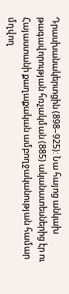Դրասխանակերտցին (898–925): Նա հայոց անկախ թագավորության հռչակման (885) ականատեսներից էր ու Հայաստանի քաղաքական ամբողջականության համար մղվող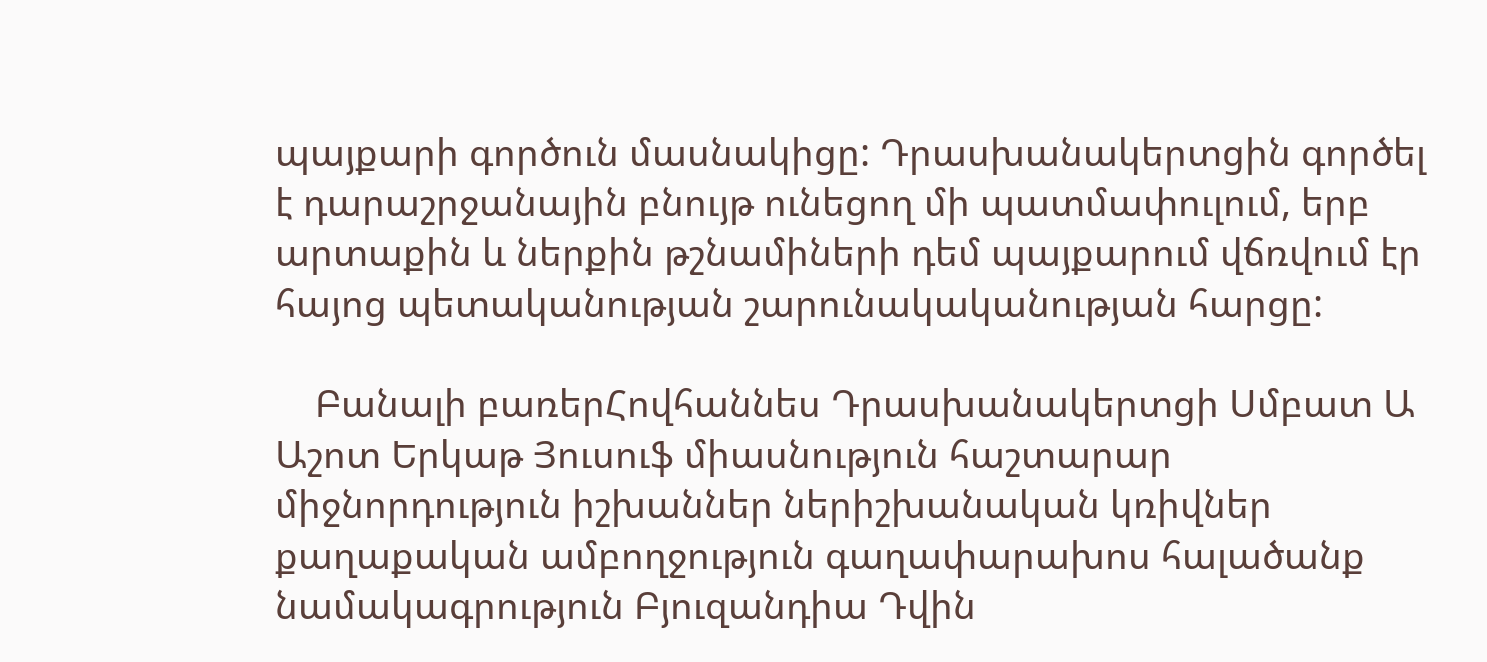պայքարի գործուն մասնակիցը: Դրասխանակերտցին գործել է դարաշրջանային բնույթ ունեցող մի պատմափուլում, երբ արտաքին և ներքին թշնամիների դեմ պայքարում վճռվում էր հայոց պետականության շարունակականության հարցը:

    Բանալի բառերՀովհաննես Դրասխանակերտցի Սմբատ Ա Աշոտ Երկաթ Յուսուֆ միասնություն հաշտարար միջնորդություն իշխաններ ներիշխանական կռիվներ քաղաքական ամբողջություն գաղափարախոս հալածանք նամակագրություն Բյուզանդիա Դվին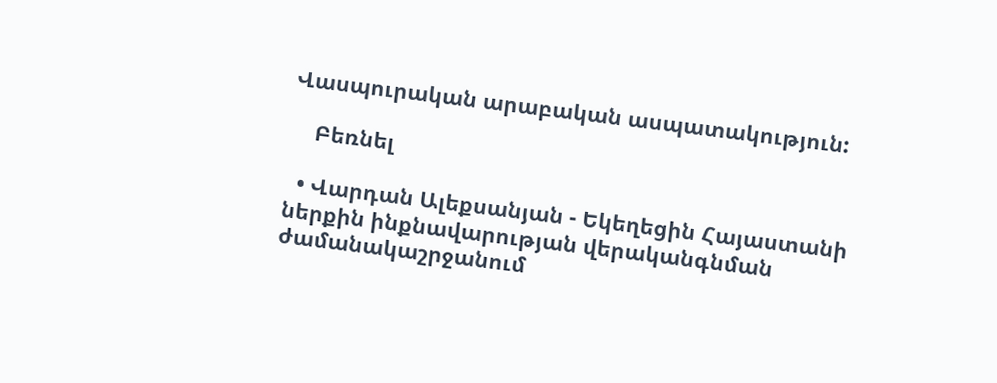Վասպուրական արաբական ասպատակություն:

    Բեռնել

  • Վարդան Ալեքսանյան - Եկեղեցին Հայաստանի ներքին ինքնավարության վերականգնման ժամանակաշրջանում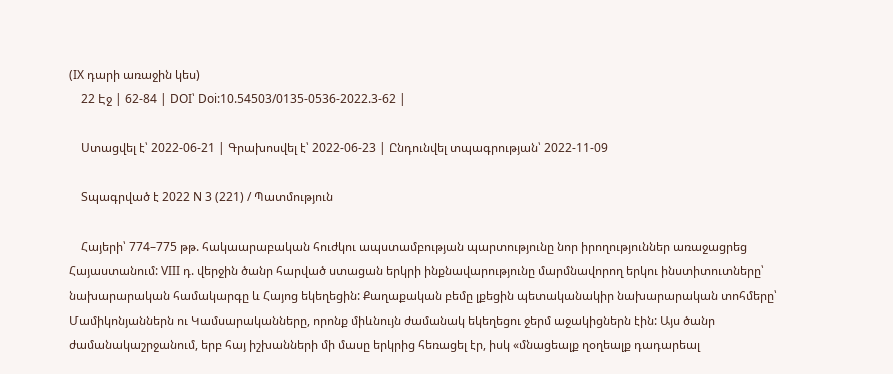(IX դարի առաջին կես)
    22 Էջ | 62-84 | DOI՝ Doi:10.54503/0135-0536-2022.3-62 |

    Ստացվել է՝ 2022-06-21 | Գրախոսվել է՝ 2022-06-23 | Ընդունվել տպագրության՝ 2022-11-09

    Տպագրված է 2022 N 3 (221) / Պատմություն

    Հայերի՝ 774–775 թթ. հակաարաբական հուժկու ապստամբության պարտությունը նոր իրողություններ առաջացրեց Հայաստանում: VIII դ. վերջին ծանր հարված ստացան երկրի ինքնավարությունը մարմնավորող երկու ինստիտուտները՝ նախարարական համակարգը և Հայոց եկեղեցին: Քաղաքական բեմը լքեցին պետականակիր նախարարական տոհմերը՝ Մամիկոնյաններն ու Կամսարականները, որոնք միևնույն ժամանակ եկեղեցու ջերմ աջակիցներն էին: Այս ծանր ժամանակաշրջանում, երբ հայ իշխանների մի մասը երկրից հեռացել էր, իսկ «մնացեալք ղօղեալք դադարեալ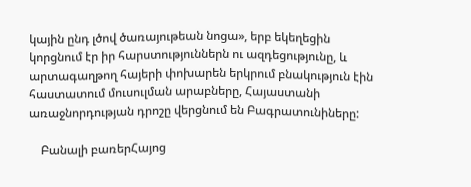կային ընդ լծով ծառայութեան նոցա», երբ եկեղեցին կորցնում էր իր հարստություններն ու ազդեցությունը, և արտագաղթող հայերի փոխարեն երկրում բնակություն էին հաստատում մուսուլման արաբները, Հայաստանի առաջնորդության դրոշը վերցնում են Բագրատունիները:

    Բանալի բառերՀայոց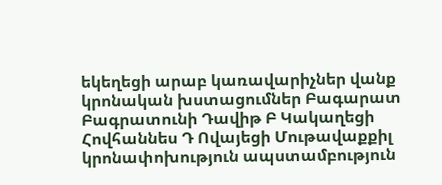եկեղեցի արաբ կառավարիչներ վանք կրոնական խստացումներ Բագարատ Բագրատունի Դավիթ Բ Կակաղեցի Հովհաննես Դ Ովայեցի Մութավաքքիլ կրոնափոխություն ապստամբություն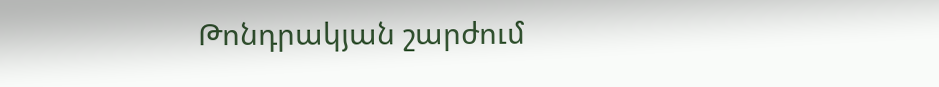Թոնդրակյան շարժում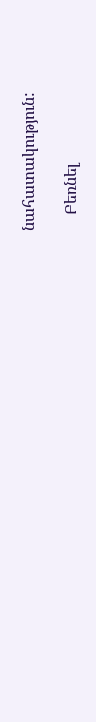նահատակություն:

    Բեռնել